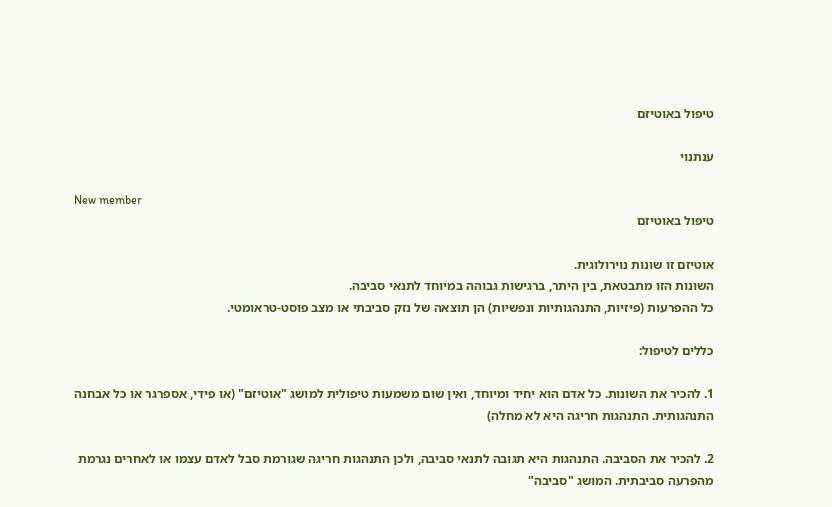טיפול באוטיזם

ענתנוי

New member
טיפול באוטיזם

אוטיזם זו שונות נוירולוגית.
השונות הזו מתבטאת, בין היתר, ברגישות גבוהה במיוחד לתנאי סביבה.
כל ההפרעות (פיזיות, התנהגותיות ונפשיות) הן תוצאה של נזק סביבתי או מצב פוסט-טראומטי.

כללים לטיפול:

1. להכיר את השונות. כל אדם הוא יחיד ומיוחד, ואין שום משמעות טיפולית למושג "אוטיזם" (או פידי, אספרגר או כל אבחנה התנהגותית. התנהגות חריגה היא לא מחלה)

2. להכיר את הסביבה. התנהגות היא תגובה לתנאי סביבה, ולכן התנהגות חריגה שגורמת סבל לאדם עצמו או לאחרים נגרמת מהפרעה סביבתית. המושג "סביבה"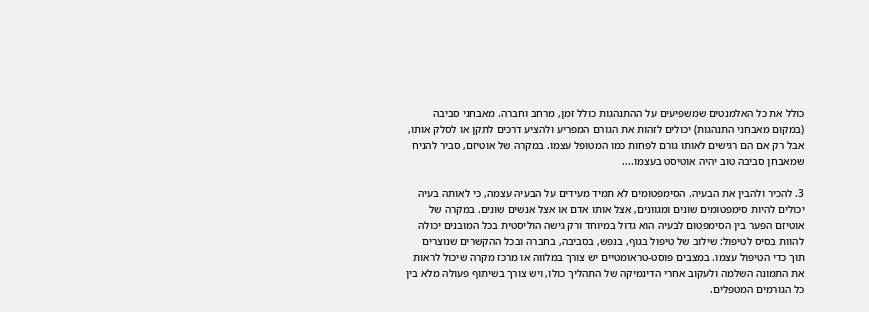כולל את כל האלמנטים שמשפיעים על ההתנהגות כולל זמן, מרחב וחברה. מאבחני סביבה (במקום מאבחני התנהגות) יכולים לזהות את הגורם המפריע ולהציע דרכים לתקן או לסלק אותו, אבל רק אם הם רגישים לאותו גורם לפחות כמו המטופל עצמו. במקרה של אוטיזם, סביר להניח שמאבחן סביבה טוב יהיה אוטיסט בעצמו....

3. להכיר ולהבין את הבעיה. הסימפטומים לא תמיד מעידים על הבעיה עצמה, כי לאותה בעיה יכולים להיות סימפטומים שונים ומגוונים, אצל אותו אדם או אצל אנשים שונים. במקרה של אוטיזם הפער בין הסימפטום לבעיה הוא גדול במיוחד ורק גישה הוליסטית בכל המובנים יכולה להוות בסיס לטיפול: שילוב של טיפול בגוף, בנפש, בסביבה, בחברה ובכל ההקשרים שנוצרים תוך כדי הטיפול עצמו. במצבים פוסט-טראומטיים יש צורך במלווה או מרכז מקרה שיכול לראות את התמונה השלמה ולעקוב אחרי הדינמיקה של התהליך כולו, ויש צורך בשיתוף פעולה מלא בין כל הגורמים המטפלים.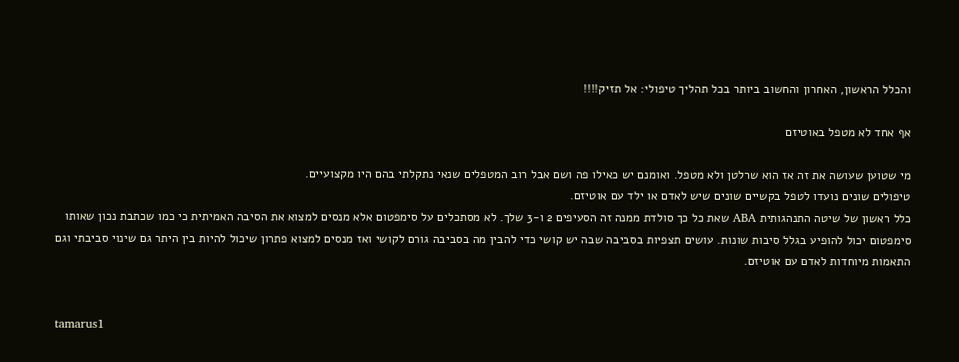והכלל הראשון, האחרון והחשוב ביותר בכל תהליך טיפולי: אל תזיק!!!!

אף אחד לא מטפל באוטיזם

מי שטוען שעושה את זה אז הוא שרלטן ולא מטפל. ואומנם יש כאילו פה ושם אבל רוב המטפלים שנאי נתקלתי בהם היו מקצועיים.
טיפולים שונים נועדו לטפל בקשיים שונים שיש לאדם או ילד עם אוטיזם.
כלל ראשון של שיטה התנהגותית ABA שאת כל כך סולדת ממנה זה הסעיפים 2 ו-3 שלך. לא מסתכלים על סימפטום אלא מנסים למצוא את הסיבה האמיתית כי כמו שכתבת נכון שאותו סימפטום יכול להופיע בגלל סיבות שונות. עושים תצפיות בסביבה שבה יש קושי כדי להבין מה בסביבה גורם לקושי ואז מנסים למצוא פתרון שיכול להיות בין היתר גם שינוי סביבתי וגם התאמות מיוחדות לאדם עם אוטיזם.


tamarus1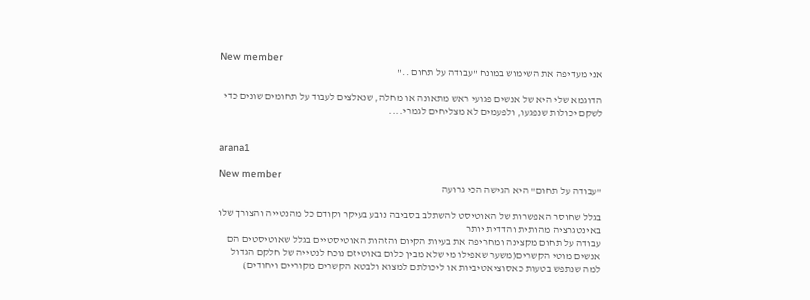New member
אני מעדיפה את השימוש במונח "עבודה על תחום .."

הדוגמא שלי היא של אנשים פגועי ראש מתאונה או מחלה, שנאלצים לעבוד על תחומים שונים כדי לשקם יכולות שנפגעו, ולפעמים לא מצליחים לגמרי....


arana1

New member
"עבודה על תחום" היא הגישה הכי גרועה

בגלל שחוסר האפשרות של האוטיסט להשתלב בסביבה נובע בעיקר וקודם כל מהנטייה והצורך שלו באינטגרציה מהותית והדדית יותר
עבודה על תחום מקצינה ומחריפה את בעיות הקיום והזהות האוטיסטיים בגלל שאוטיסטים הם אנשים מוטי הקשרים(משער שאפילו מי שלא מבין כלום באוטיזם נוכח לנטייה של חלקם הגדול למה שנתפש בטעות כאסוציאטיביות או ליכולתם למצוא ולבטא הקשרים מקוריים ויחודים)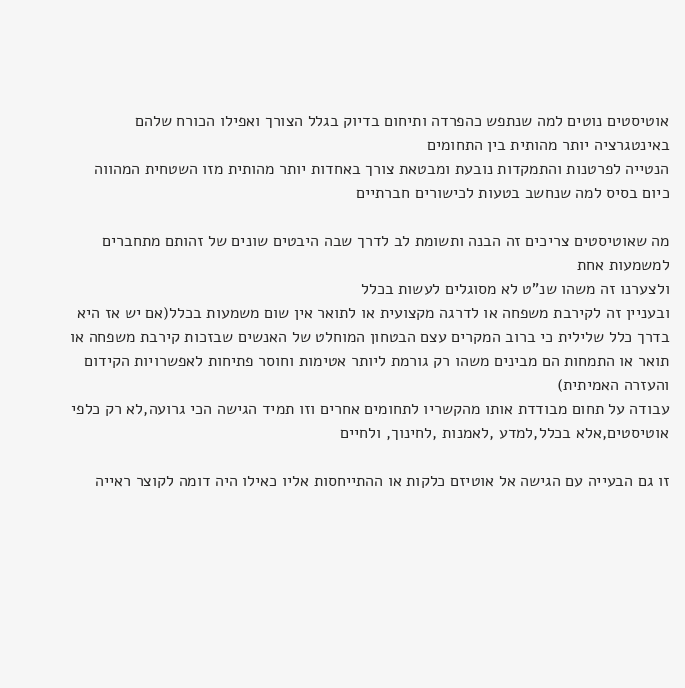אוטיסטים נוטים למה שנתפש כהפרדה ותיחום בדיוק בגלל הצורך ואפילו הכורח שלהם באינטגרציה יותר מהותית בין התחומים
הנטייה לפרטנות והתמקדות נובעת ומבטאת צורך באחדות יותר מהותית מזו השטחית המהווה כיום בסיס למה שנחשב בטעות לכישורים חברתיים

מה שאוטיסטים צריכים זה הבנה ותשומת לב לדרך שבה היבטים שונים של זהותם מתחברים למשמעות אחת
ולצערנו זה משהו שנ"ט לא מסוגלים לעשות בכלל
ובעניין זה לקירבת משפחה או לדרגה מקצועית או לתואר אין שום משמעות בכלל(אם יש אז היא בדרך כלל שלילית כי ברוב המקרים עצם הבטחון המוחלט של האנשים שבזכות קירבת משפחה או תואר או התמחות הם מבינים משהו רק גורמת ליותר אטימות וחוסר פתיחות לאפשרויות הקידום והעזרה האמיתית)
עבודה על תחום מבודדת אותו מהקשריו לתחומים אחרים וזו תמיד הגישה הכי גרועה,לא רק כלפי אוטיסטים,אלא בכלל,למדע ,לאמנות ,לחינוך, ולחיים

זו גם הבעייה עם הגישה אל אוטיזם כלקות או ההתייחסות אליו כאילו היה דומה לקוצר ראייה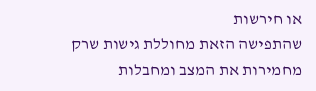או חירשות
שהתפישה הזאת מחוללת גישות שרק מחמירות את המצב ומחבלות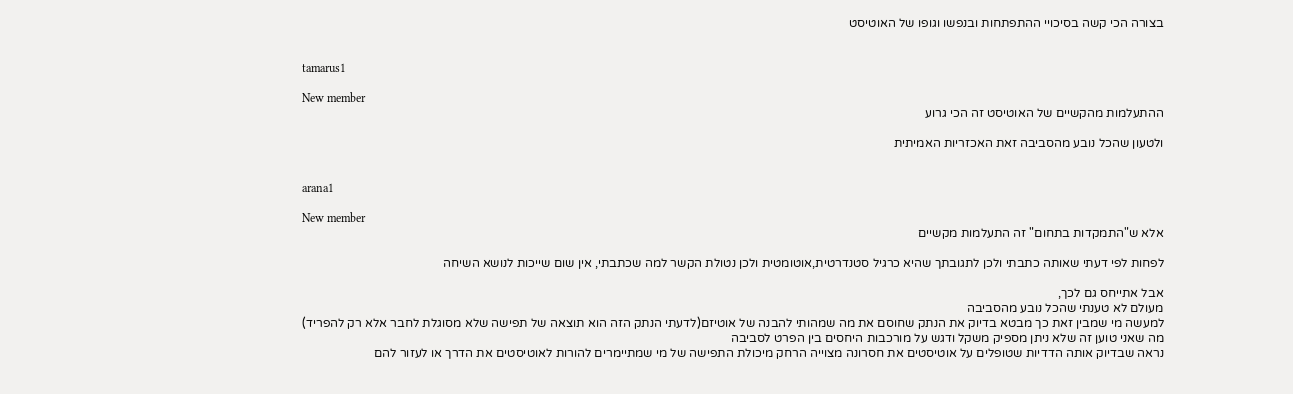בצורה הכי קשה בסיכויי ההתפתחות ובנפשו וגופו של האוטיסט


tamarus1

New member
ההתעלמות מהקשיים של האוטיסט זה הכי גרוע

ולטעון שהכל נובע מהסביבה זאת האכזריות האמיתית


arana1

New member
אלא ש"התמקדות בתחום" זה התעלמות מקשיים

לפחות לפי דעתי שאותה כתבתי ולכן לתגובתך שהיא כרגיל סטנדרטית,אוטומטית ולכן נטולת הקשר למה שכתבתי, אין שום שייכות לנושא השיחה

אבל אתייחס גם לכך,
מעולם לא טענתי שהכל נובע מהסביבה
למעשה מי שמבין זאת כך מבטא בדיוק את הנתק שחוסם את מה שמהותי להבנה של אוטיזם(לדעתי הנתק הזה הוא תוצאה של תפישה שלא מסוגלת לחבר אלא רק להפריד)
מה שאני טוען זה שלא ניתן מספיק משקל ודגש על מורכבות היחסים בין הפרט לסביבה
נראה שבדיוק אותה הדדיות שטופלים על אוטיסטים את חסרונה מצוייה הרחק מיכולת התפישה של מי שמתיימרים להורות לאוטיסטים את הדרך או לעזור להם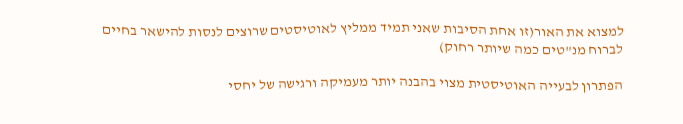למצוא את האור(זו אחת הסיבות שאני תמיד ממליץ לאוטיסטים שרוצים לנסות להישאר בחיים לברוח מנ"טים כמה שיותר רחוק)

הפתרון לבעייה האוטיסטית מצוי בהבנה יותר מעמיקה ורגישה של יחסי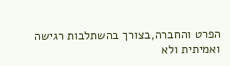הפרט והחברה,בצורך בהשתלבות רגישה ואמיתית ולא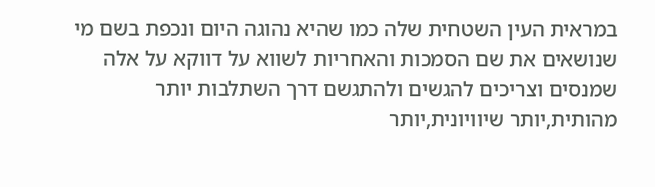במראית העין השטחית שלה כמו שהיא נהוגה היום ונכפת בשם מי שנושאים את שם הסמכות והאחריות לשווא על דווקא על אלה שמנסים וצריכים להגשים ולהתגשם דרך השתלבות יותר מהותית,יותר שיוויונית,יותר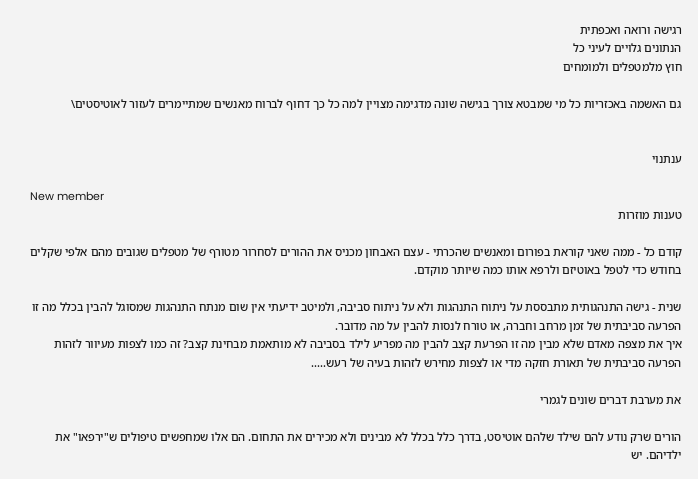רגישה ורואה ואכפתית
הנתונים גלויים לעיני כל
חוץ מלמטפלים ולמומחים

גם האשמה באכזריות כל מי שמבטא צורך בגישה שונה מדגימה מצויין למה כל כך דחוף לברוח מאנשים שמתיימרים לעזור לאוטיסטים\


ענתנוי

New member
טענות מוזרות

קודם כל - ממה שאני קוראת בפורום ומאנשים שהכרתי - עצם האבחון מכניס את ההורים לסחרור מטורף של מטפלים שגובים מהם אלפי שקלים בחודש כדי לטפל באוטיזם ולרפא אותו כמה שיותר מוקדם.

שנית - גישה התנהגותית מתבססת על ניתוח התנהגות ולא על ניתוח סביבה, ולמיטב ידיעתי אין שום מנתח התנהגות שמסוגל להבין בכלל מה זו הפרעה סביבתית של זמן מרחב וחברה, או טורח לנסות להבין על מה מדובר.
איך את מצפה מאדם שלא מבין מה זו הפרעת קצב להבין מה מפריע לילד בסביבה לא מותאמת מבחינת קצב? זה כמו לצפות מעיוור לזהות הפרעה סביבתית של תאורת חזקה מדי או לצפות מחירש לזהות בעיה של רעש.....

את מערבת דברים שונים לגמרי

הורים שרק נודע להם שילד שלהם אוטיסט, בדרך כלל בכלל לא מבינים ולא מכירים את התחום. הם אלו שמחפשים טיפולים ש"ירפאו" את ילדיהם. יש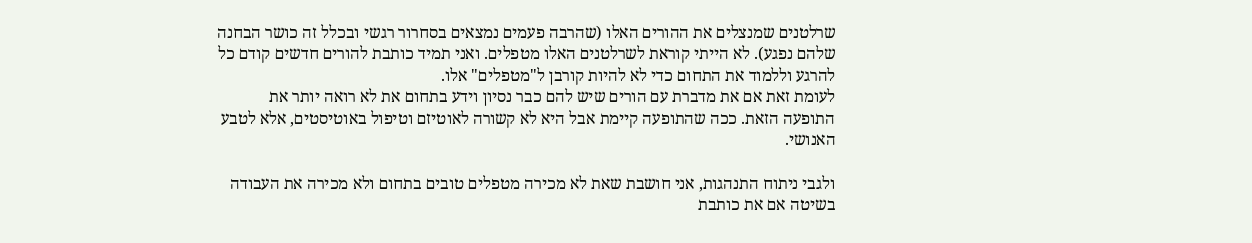שרלטנים שמנצלים את ההורים האלו (שהרבה פעמים נמצאים בסחרור רגשי ובכלל זה כושר הבחנה שלהם נפגע). לא הייתי קוראת לשרלטנים האלו מטפלים. ואני תמיד כותבת להורים חדשים קודם כל להרגע וללמוד את התחום כדי לא להיות קורבן ל"מטפלים" אלו.
לעומת זאת אם את מדברת עם הורים שיש להם כבר נסיון וידע בתחום את לא רואה יותר את התופעה הזאת. ככה שהתופעה קיימת אבל היא לא קשורה לאוטיזם וטיפול באוטיסטים, אלא לטבע האנושי.

ולגבי ניתוח התנהגות, אני חושבת שאת לא מכירה מטפלים טובים בתחום ולא מכירה את העבודה בשיטה אם את כותבת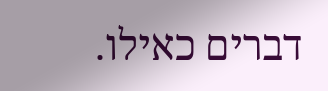דברים כאילו.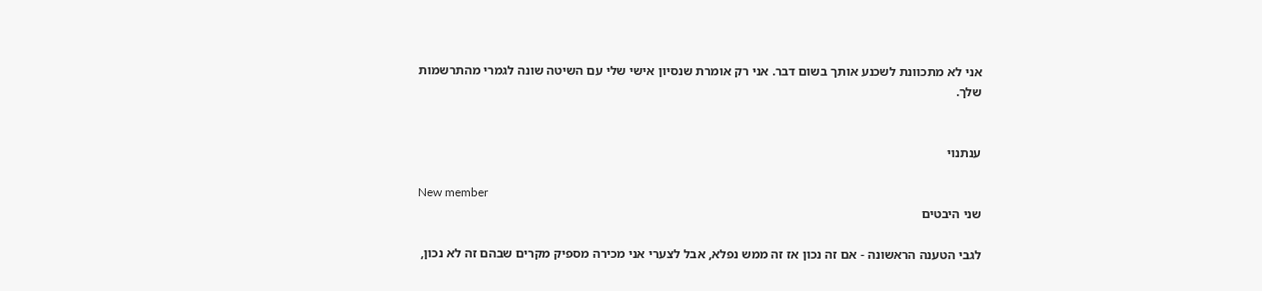אני לא מתכוונת לשכנע אותך בשום דבר. אני רק אומרת שנסיון אישי שלי עם השיטה שונה לגמרי מהתרשמות שלך.


ענתנוי

New member
שני היבטים

לגבי הטענה הראשונה - אם זה נכון אז זה ממש נפלא, אבל לצערי אני מכירה מספיק מקרים שבהם זה לא נכון,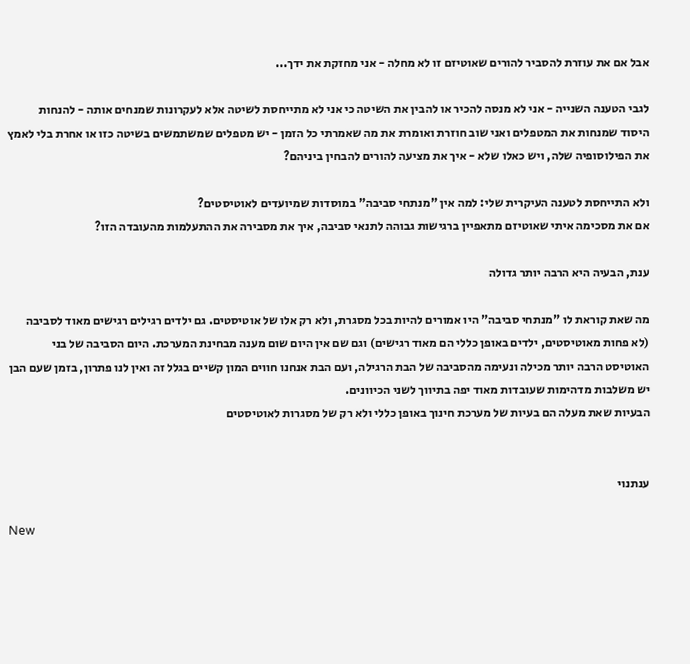אבל אם את עוזרת להסביר להורים שאוטיזם זו לא מחלה - אני מחזקת את ידך...

לגבי הטענה השנייה - אני לא מנסה להכיר או להבין את השיטה כי אני לא מתייחסת לשיטה אלא לעקרונות שמנחים אותה - להנחות היסוד שמנחות את המטפלים ואני שוב חוזרת ואומרת את מה שאמרתי כל הזמן - יש מטפלים שמשתמשים בשיטה כזו או אחרת בלי לאמץ את הפילוסופיה שלה, ויש כאלו שלא - איך את מציעה להורים להבחין ביניהם?

ולא התייחסת לטענה העיקרית שלי: למה אין "מנתחי סביבה" במוסדות שמיועדים לאוטיסטים?
אם את מסכימה איתי שאוטיזם מתאפיין ברגישות גבוהה לתנאי סביבה, איך את מסבירה את ההתעלמות מהעובדה הזו?

ענת, הבעיה היא הרבה יותר גדולה

מה שאת קוראת לו "מנתחי סביבה" היו אמורים להיות בכל מסגרת, ולא רק אלו של אוטיסטים. גם ילדים רגילים רגישים מאוד לסביבה (לא פחות מאוטיסטים, ילדים באופן כללי הם מאוד רגישים) וגם שם אין היום שום מענה מבחינת המערכת. היום הסביבה של בני האוטיסט הרבה יותר מכילה ונעימה מהסביבה של הבת הרגילה, ועם הבת אנחנו חווים המון קשיים בגלל זה ואין לנו פתרון, בזמן שעם הבן יש משלבות מדהימות שעובדות מאוד יפה בתיווך לשני הכיוונים.
הבעיות שאת מעלה הם בעיות של מערכת חינוך באופן כללי ולא רק של מסגרות לאוטיסטים


ענתנוי

New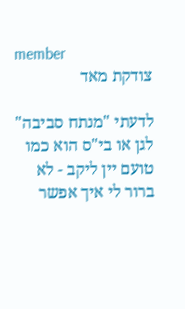member
צודקת מאד

לדעתי "מנתח סביבה" לגן או בי"ס הוא כמו טועם יין ליקב - לא ברור לי איך אפשר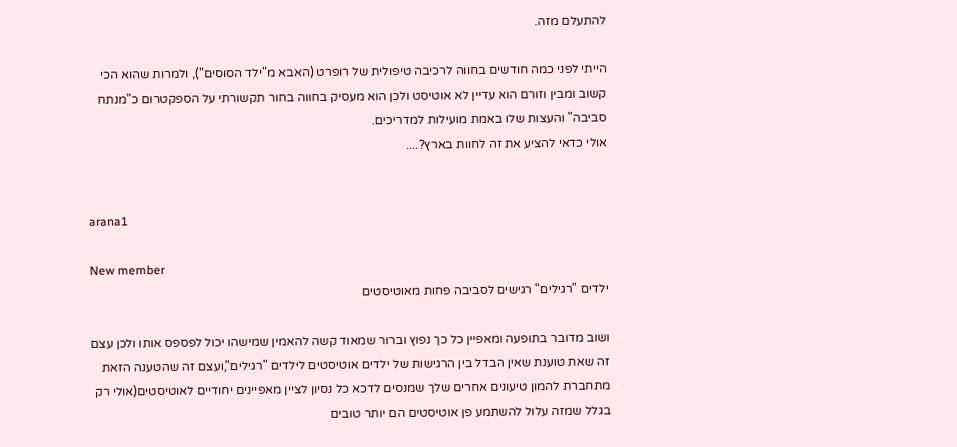להתעלם מזה.

הייתי לפני כמה חודשים בחווה לרכיבה טיפולית של רופרט (האבא מ"ילד הסוסים"), ולמרות שהוא הכי קשוב ומבין וזורם הוא עדיין לא אוטיסט ולכן הוא מעסיק בחווה בחור תקשורתי על הספקטרום כ"מנתח סביבה" והעצות שלו באמת מועילות למדריכים.
אולי כדאי להציע את זה לחוות בארץ?....


arana1

New member
ילדים "רגילים" רגישים לסביבה פחות מאוטיסטים

ושוב מדובר בתופעה ומאפיין כל כך נפוץ וברור שמאוד קשה להאמין שמישהו יכול לפספס אותו ולכן עצם זה שאת טוענת שאין הבדל בין הרגישות של ילדים אוטיסטים לילדים "רגילים",ועצם זה שהטענה הזאת מתחברת להמון טיעונים אחרים שלך שמנסים לדכא כל נסיון לציין מאפיינים יחודיים לאוטיסטים(אולי רק בגלל שמזה עלול להשתמע פן אוטיסטים הם יותר טובים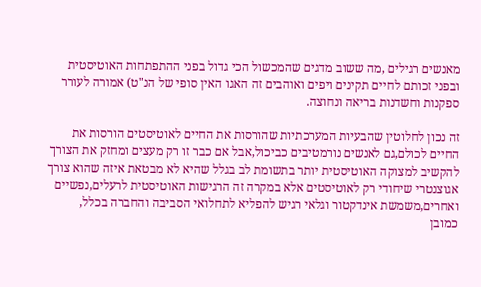מאנשים רגילים ,מה ששוב מדגים שהמכשול הכי גדול בפני ההתפתחות האוטיסטית ובפני זכותם לחיים תקינים ויפים ואוהבים זה האגו האין סופי של הנ"ט) אמורה לעורר ספקנות וחשדנות בריאה ונחוצה.

זה נכון לחלוטין שהבעיות המערכתיות שהורסות את החיים לאוטיסטים הורסות את החיים לכולם,גם לאנשים נורמטיבים כביכול,אבל אם כבר זו רק מעצים ומחזק את הצורך להקשיב למצוקה האוטיסטית יותר בתשומת לב בגלל שהיא לא מבטאת איזה שהוא צורך אגוצנטרי שיחודי רק לאוטיסטים אלא במקרה זה הרגישות האוטיסטית לרעלים,נפשיים ואחרים,משמשת אינדקטור וגלאי רגיש להפליא לתחלואי הסביבה והחברה בכלל,
כמובן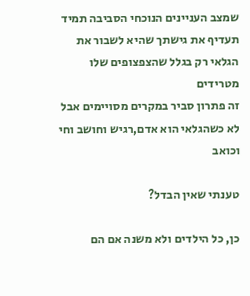שמצב העניינים הנוכחי הסביבה תמיד תעדיף את גישתך שהיא לשבור את הגלאי רק בגלל שהצפצופים שלו מטרידים
זה פתרון סביר במקרים מסויימים אבל לא כשהגלאי הוא אדם,רגיש וחושב וחי וכואב

טענתי שאין הבדל?

כן, כל הילדים ולא משנה אם הם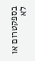בספקטרום או לא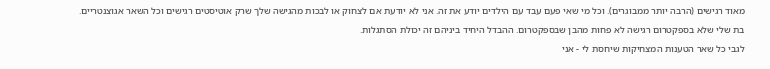מאוד רגישים (הרבה יותר ממבוגרים). וכל מי שאי פעם עבד עם הילדים יודע את זה. אני לא יודעת אם לצחוק או לבכות מהגישה שלך שרק אוטיסטים רגישים וכל השאר אגוצנטריים. בת שלי שלא בספקטרום רגישה לא פחות מהבן שבספקטרום. ההבדל היחיד ביניהם זה יכולת הסתגלות.
לגבי כל שאר הטענות המצחיקות שיחסת לי - אני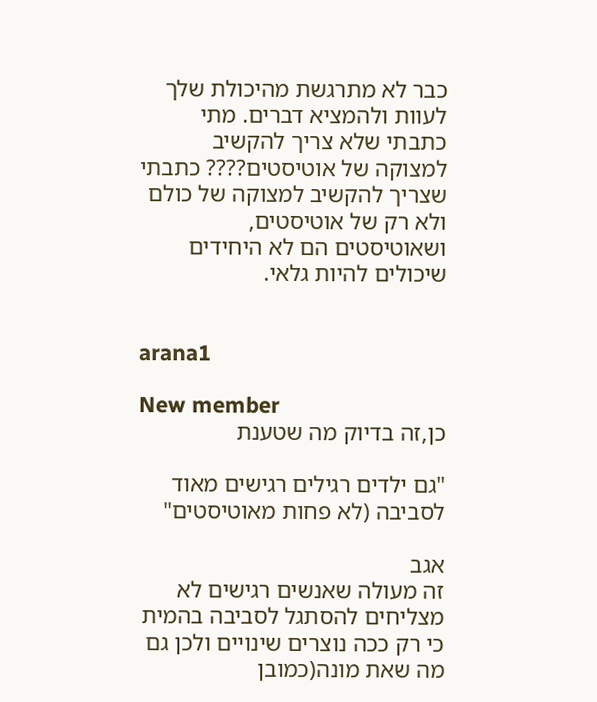כבר לא מתרגשת מהיכולת שלך לעוות ולהמציא דברים. מתי כתבתי שלא צריך להקשיב למצוקה של אוטיסטים???? כתבתי שצריך להקשיב למצוקה של כולם ולא רק של אוטיסטים, ושאוטיסטים הם לא היחידים שיכולים להיות גלאי.


arana1

New member
כן,זה בדיוק מה שטענת

"גם ילדים רגילים רגישים מאוד לסביבה (לא פחות מאוטיסטים"

אגב
זה מעולה שאנשים רגישים לא מצליחים להסתגל לסביבה בהמית כי רק ככה נוצרים שינויים ולכן גם מה שאת מונה(כמובן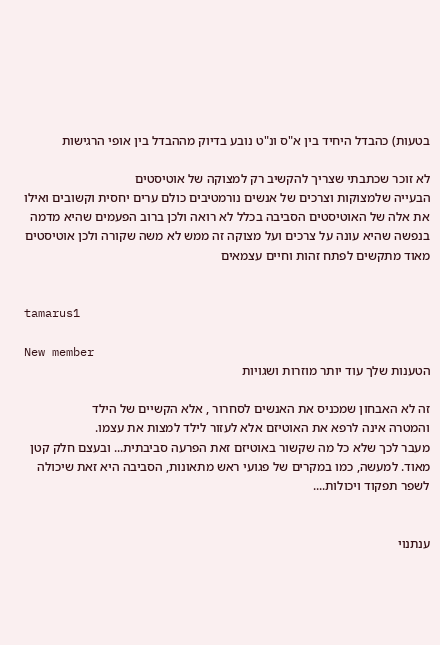בטעות) כהבדל היחיד בין א"ס ונ"ט נובע בדיוק מההבדל בין אופי הרגישות

לא זוכר שכתבתי שצריך להקשיב רק למצוקה של אוטיסטים
הבעייה שלמצוקות וצרכים של אנשים נורמטיבים כולם ערים יחסית וקשובים ואילו את אלה של האוטיסטים הסביבה בכלל לא רואה ולכן ברוב הפעמים שהיא מדמה בנפשה שהיא עונה על צרכים ועל מצוקה זה ממש לא משה שקורה ולכן אוטיסטים מאוד מתקשים לפתח זהות וחיים עצמאים


tamarus1

New member
הטענות שלך עוד יותר מוזרות ושגויות

זה לא האבחון שמכניס את האנשים לסחרור , אלא הקשיים של הילד
והמטרה אינה לרפא את האוטיזם אלא לעזור לילד למצות את עצמו.
מעבר לכך שלא כל מה שקשור באוטיזם זאת הפרעה סביבתית... ובעצם חלק קטן מאוד. למעשה, כמו במקרים של פגועי ראש מתאונות, הסביבה היא זאת שיכולה לשפר תפקוד ויכולות....


ענתנוי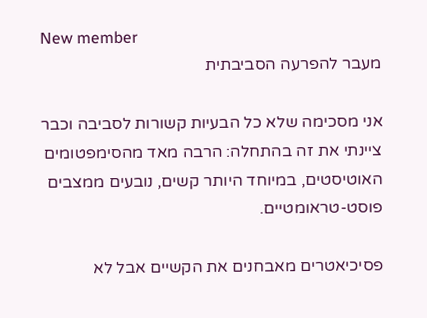New member
מעבר להפרעה הסביבתית

אני מסכימה שלא כל הבעיות קשורות לסביבה וכבר ציינתי את זה בהתחלה: הרבה מאד מהסימפטומים האוטיסטים, במיוחד היותר קשים, נובעים ממצבים פוסט-טראומטיים.

פסיכיאטרים מאבחנים את הקשיים אבל לא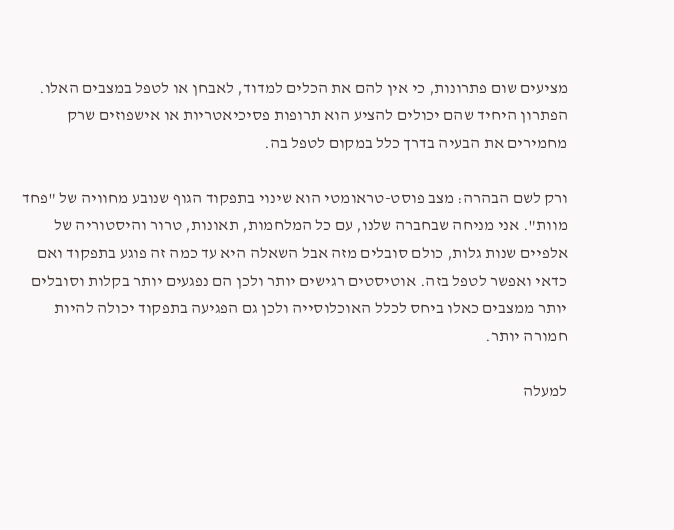מציעים שום פתרונות, כי אין להם את הכלים למדוד, לאבחן או לטפל במצבים האלו.
הפתרון היחיד שהם יכולים להציע הוא תרופות פסיכיאטריות או אישפוזים שרק מחמירים את הבעיה בדרך כלל במקום לטפל בה.

ורק לשם הבהרה: מצב פוסט-טראומטי הוא שינוי בתפקוד הגוף שנובע מחוויה של "פחד מוות". אני מניחה שבחברה שלנו, עם כל המלחמות, תאונות, טרור והיסטוריה של אלפיים שנות גלות, כולם סובלים מזה אבל השאלה היא עד כמה זה פוגע בתפקוד ואם כדאי ואפשר לטפל בזה. אוטיסטים רגישים יותר ולכן הם נפגעים יותר בקלות וסובלים יותר ממצבים כאלו ביחס לכלל האוכלוסייה ולכן גם הפגיעה בתפקוד יכולה להיות חמורה יותר.

למעלה